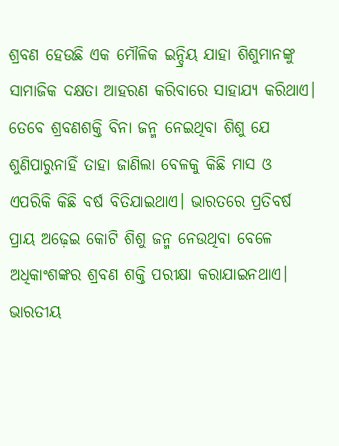ଶ୍ରବଣ ହେଉଛି ଏକ ମୌଳିକ ଇନ୍ଦ୍ରିୟ ଯାହା ଶିଶୁମାନଙ୍କୁ ସାମାଜିକ ଦକ୍ଷତା ଆହରଣ କରିବାରେ ସାହାଯ୍ୟ କରିଥାଏ। ତେବେ ଶ୍ରବଣଶକ୍ତି ବିନା ଜନ୍ମ ନେଇଥିବା ଶିଶୁ ଯେ ଶୁଣିପାରୁନାହିଁ ତାହା ଜାଣିଲା ବେଳକୁ କିଛି ମାସ ଓ ଏପରିକି କିଛି ବର୍ଷ ବିତିଯାଇଥାଏ। ଭାରତରେ ପ୍ରତିବର୍ଷ ପ୍ରାୟ ଅଢ଼େଇ କୋଟି ଶିଶୁ ଜନ୍ମ ନେଉଥିବା ବେଳେ ଅଧିକାଂଶଙ୍କର ଶ୍ରବଣ ଶକ୍ତି ପରୀକ୍ଷା କରାଯାଇନଥାଏ। ଭାରତୀୟ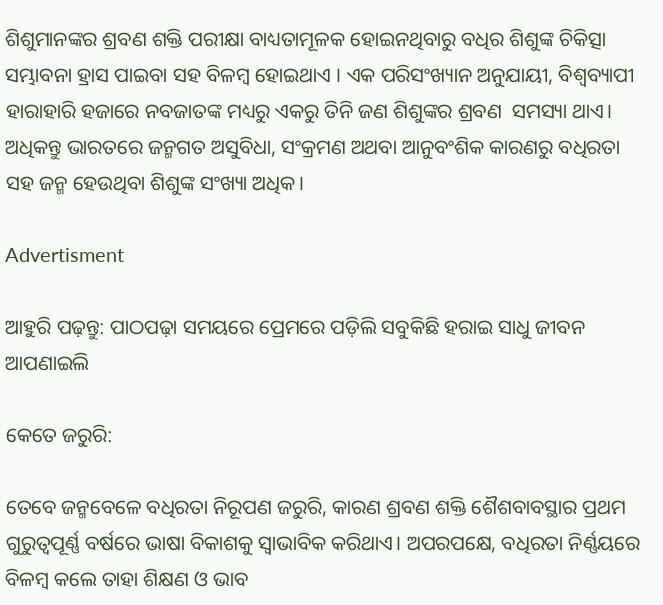ଶିଶୁମାନଙ୍କର ଶ୍ରବଣ ଶକ୍ତି ପରୀକ୍ଷା ବାଧ୍ୟତାମୂଳକ ହୋଇନଥିବାରୁ ବଧିର ଶିଶୁଙ୍କ ଚିକିତ୍ସା ସମ୍ଭାବନା ହ୍ରାସ ପାଇବା ସହ ବିଳମ୍ବ‌ ହୋଇଥାଏ । ଏକ ପରିସଂଖ୍ୟାନ ଅନୁଯାୟୀ, ବିଶ୍ବବ୍ୟାପୀ ହାରାହାରି ହଜାରେ ନବଜାତଙ୍କ ମଧ୍ୟରୁ ଏକରୁ ତିନି ଜଣ ଶିଶୁଙ୍କର ଶ୍ରବଣ  ସମସ୍ୟା ଥାଏ। ଅଧିକନ୍ତୁ ଭାରତରେ ଜନ୍ମଗତ ଅସୁବିଧା, ସଂକ୍ରମଣ ଅଥବା ଆନୁବଂଶିକ କାରଣରୁ ବଧିରତା ସହ ଜନ୍ମ ହେଉଥିବା ଶିଶୁଙ୍କ ସଂଖ୍ୟା ଅଧିକ।

Advertisment

ଆହୁରି ପଢ଼ନ୍ତୁ: ପାଠପଢ଼ା ସମୟରେ ପ୍ରେମରେ ପଡ଼ିଲି ସବୁକିଛି ହରାଇ ସାଧୁ ଜୀବନ ଆପଣାଇଲି

କେତେ ଜରୁରି:

ତେବେ ଜନ୍ମବେଳେ ବଧିରତା ନିରୂପଣ ଜରୁରି, କାରଣ ଶ୍ରବଣ ଶକ୍ତି ଶୈଶବାବସ୍ଥାର ପ୍ରଥମ ଗୁରୁତ୍ବପୂର୍ଣ୍ଣ ବର୍ଷରେ ଭାଷା ବିକାଶକୁ ସ୍ବାଭାବିକ କରିଥାଏ। ଅପରପକ୍ଷେ, ବଧିରତା ନିର୍ଣ୍ଣୟରେ ବିଳମ୍ବ କଲେ ତାହା ଶିକ୍ଷଣ ଓ ଭାବ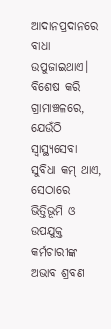ଆଦାନପ୍ରଦାନରେ ବାଧା ଉପୁଜାଇଥାଏ। ବିଶେଷ କରି ଗ୍ରାମାଞ୍ଚଳରେ, ଯେଉଁଠି ସ୍ବାସ୍ଥ୍ୟସେବା ସୁବିଧା କମ୍‌ ଥାଏ, ସେଠାରେ ଭିତ୍ତିଭୂମି ଓ ଉପଯୁକ୍ତ କର୍ମଚାରୀଙ୍କ ଅଭାବ ଶ୍ରବଣ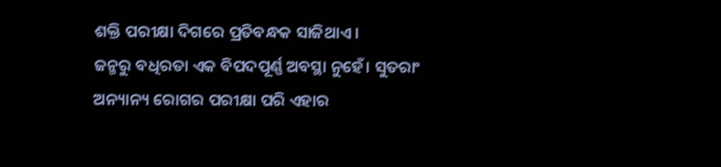ଶକ୍ତି ପରୀକ୍ଷା ଦିଗରେ ପ୍ରତିବନ୍ଧକ ସାଜିଥାଏ।
ଜନ୍ମରୁ ବଧିରତା ଏକ ବିପଦପୂର୍ଣ୍ଣ ଅବସ୍ଥା ନୁହେଁ। ସୁତରାଂ ଅନ୍ୟାନ୍ୟ ରୋଗର ପରୀକ୍ଷା ପରି ଏହାର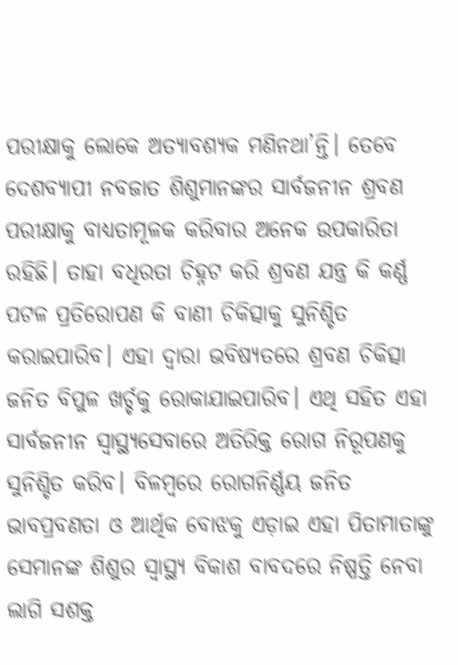ପରୀକ୍ଷାକୁ ଲୋକେ ଅତ୍ୟାବଶ୍ୟକ ମଣିନଥା’ନ୍ତି। ତେବେ ଦେଶବ୍ୟାପୀ ନବଜାତ ଶିଶୁମାନଙ୍କର ସାର୍ବଜନୀନ ଶ୍ରବଣ ପରୀକ୍ଷାକୁ ବାଧ୍ୟତାମୂଳକ କରିବାର ଅନେକ ଉପକାରିତା ରହିଛି। ତାହା ବଧିରତା ଚିହ୍ନଟ କରି ଶ୍ରବଣ ଯନ୍ତ୍ର କି କର୍ଣ୍ଣ ପଟଳ ପ୍ରତିରୋପଣ କି ବାଣୀ ଚିକିତ୍ସାକୁ ସୁନିଶ୍ଚିତ କରାଇପାରିବ। ଏହା ଦ୍ବାରା ଭବିଷ୍ୟତରେ ଶ୍ରବଣ ଚିକିତ୍ସା ଜନିତ ବିପୁଳ ଖର୍ଚ୍ଚକୁ ରୋକାଯାଇପାରିବ। ଏଥି ସହିତ ଏହା ସାର୍ବଜନୀନ ସ୍ବାସ୍ଥ୍ୟସେବାରେ ଅତିରିକ୍ତ ରୋଗ ନିରୂପଣକୁ ସୁନିଶ୍ଚିତ କରିବ। ବିଳମ୍ବରେ ରୋଗନିର୍ଣ୍ଣୟ ଜନିତ ଭାବପ୍ରବଣତା ଓ ଆର୍ଥିକ ବୋଝକୁ ଏଡ଼ାଇ ଏହା ପିତାମାତାଙ୍କୁ ସେମାନଙ୍କ ଶିଶୁର ସ୍ବାସ୍ଥ୍ୟ ବିକାଶ ବାବଦରେ ନିଷ୍ପତ୍ତି ନେବା ଲାଗି ସଶକ୍ତ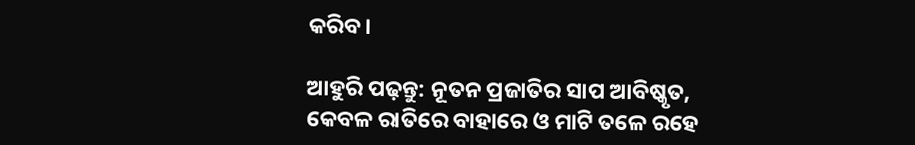କରିବ।

ଆହୁରି ପଢ଼ନ୍ତୁ: ନୂତନ ପ୍ରଜାତିର ସାପ ଆବିଷ୍କୃତ, କେବଳ ରାତିରେ ବାହାରେ ଓ ମାଟି ତଳେ ରହେ